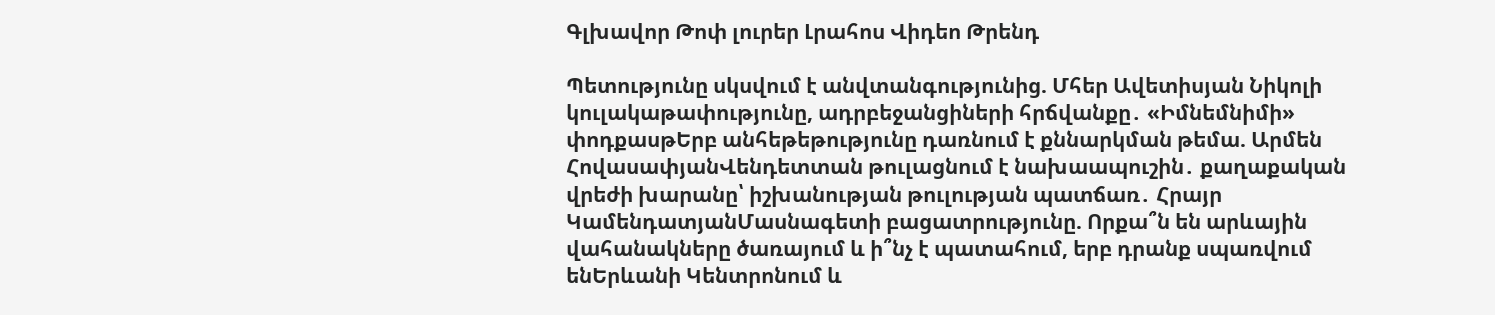Գլխավոր Թոփ լուրեր Լրահոս Վիդեո Թրենդ

Պետությունը սկսվում է անվտանգությունից. Մհեր Ավետիսյան Նիկոլի կուլակաթափությունը, ադրբեջանցիների հրճվանքը․ «Իմնեմնիմի» փոդքասթԵրբ անհեթեթությունը դառնում է քննարկման թեմա. Արմեն ՀովասափյանՎենդետտան թուլացնում է նախաապուշին․ քաղաքական վրեժի խարանը՝ իշխանության թուլության պատճառ․ Հրայր ԿամենդատյանՄասնագետի բացատրությունը. Որքա՞ն են արևային վահանակները ծառայում և ի՞նչ է պատահում, երբ դրանք սպառվում ենԵրևանի Կենտրոնում և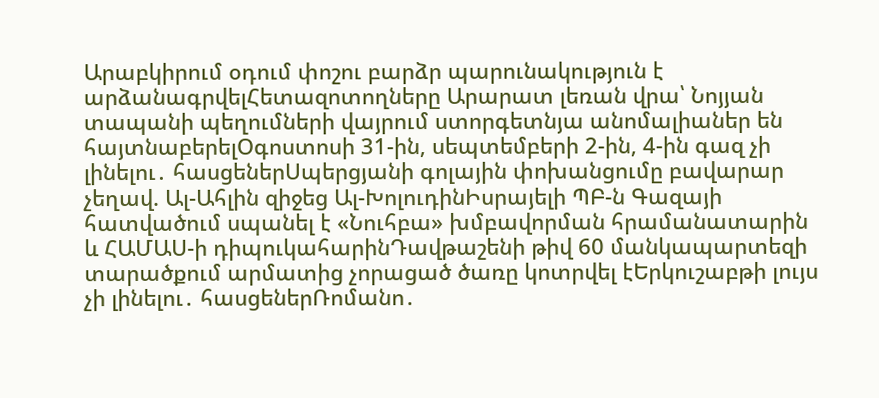Արաբկիրում օդում փոշու բարձր պարունակություն է արձանագրվելՀետազոտողները Արարատ լեռան վրա՝ Նոյյան տապանի պեղումների վայրում ստորգետնյա անոմալիաներ են հայտնաբերելՕգոստոսի 31-ին, սեպտեմբերի 2-ին, 4-ին գազ չի լինելու․ հասցեներՍպերցյանի գոլային փոխանցումը բավարար չեղավ. Ալ-Ահլին զիջեց Ալ-ԽոլուդինԻսրայելի ՊԲ-ն Գազայի հատվածում սպանել է «Նուհբա» խմբավորման հրամանատարին և ՀԱՄԱՍ-ի դիպուկահարինԴավթաշենի թիվ 60 մանկապարտեզի տարածքում արմատից չորացած ծառը կոտրվել էԵրկուշաբթի լույս չի լինելու․ հասցեներՌոմանո․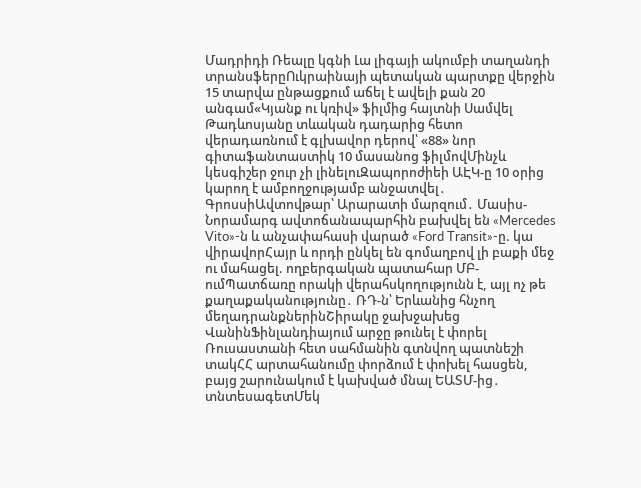Մադրիդի Ռեալը կգնի Լա լիգայի ակումբի տաղանդի տրանսֆերըՈւկրաինայի պետական պարտքը վերջին 15 տարվա ընթացքում աճել է ավելի քան 20 անգամ«Կյանք ու կռիվ» ֆիլմից հայտնի Սամվել Թադևոսյանը տևական դադարից հետո վերադառնում է գլխավոր դերով՝ «88» նոր գիտաֆանտաստիկ 10 մասանոց ֆիլմովՄինչև կեսգիշեր ջուր չի լինելուԶապորոժիեի ԱԷԿ-ը 10 օրից կարող է ամբողջությամբ անջատվել․ ԳրոսսիԱվտովթար՝ Արարատի մարզում․ Մասիս-Նորամարգ ավտոճանապարհին բախվել են «Mercedes Vito»-ն և անչափահասի վարած «Ford Transit»-ը. կա վիրավորՀայր և որդի ընկել են գոմաղբով լի բաքի մեջ ու մահացել. ողբերգական պատահար ՄԲ-ումՊատճառը որակի վերահսկողությունն է, այլ ոչ թե քաղաքականությունը․ ՌԴ-ն՝ Երևանից հնչող մեղադրանքներինՇիրակը ջախջախեց ՎանինՖինլանդիայում արջը թունել է փորել Ռուսաստանի հետ սահմանին գտնվող պատնեշի տակՀՀ արտահանումը փորձում է փոխել հասցեն, բայց շարունակում է կախված մնալ ԵԱՏՄ-ից․ տնտեսագետՄեկ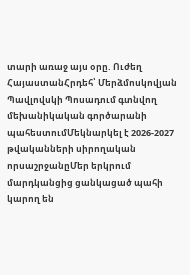տարի առաջ այս օրը. Ուժեղ ՀայաստանՀրդեհ՝ Մերձմոսկովյան Պավլովսկի Պոսադում գտնվող մեխանիկական գործարանի պահեստումՄեկնարկել է 2026-2027 թվականների սիրողական որսաշրջանըՄեր երկրում մարդկանցից ցանկացած պահի կարող են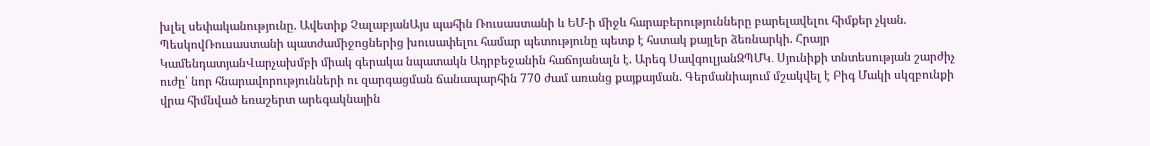խլել սեփականությունը. Ավետիք ՉալաբյանԱյս պահին Ռուսաստանի և ԵՄ-ի միջև հարաբերությունները բարելավելու հիմքեր չկան. ՊեսկովՌուսաստանի պատժամիջոցներից խուսափելու համար պետությունը պետք է հստակ քայլեր ձեռնարկի. Հրայր ԿամենդատյանՎարչախմբի միակ գերակա նպատակն Ադրբեջանին հաճոյանալն է. Արեգ ՍավգուլյանԶՊՄԿ․ Սյունիքի տնտեսության շարժիչ ուժը՝ նոր հնարավորությունների ու զարգացման ճանապարհին 770 ժամ առանց քայքայման. Գերմանիայում մշակվել է Բիգ Մակի սկզբունքի վրա հիմնված եռաշերտ արեգակնային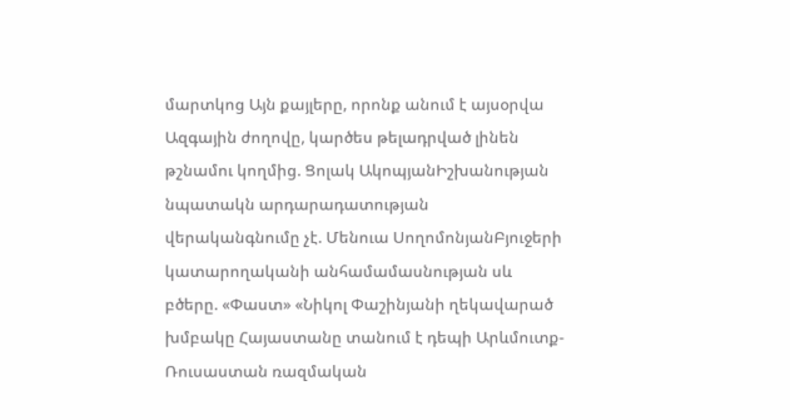մարտկոց Այն քայլերը, որոնք անում է այսօրվա Ազգային ժողովը, կարծես թելադրված լինեն թշնամու կողմից. Ցոլակ ԱկոպյանԻշխանության նպատակն արդարադատության վերականգնումը չէ. Մենուա ՍողոմոնյանԲյուջերի կատարողականի անհամամասնության սև բծերը. «Փաստ» «Նիկոլ Փաշինյանի ղեկավարած խմբակը Հայաստանը տանում է դեպի Արևմուտք-Ռուսաստան ռազմական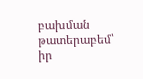բախման թատերաբեմ՝ իր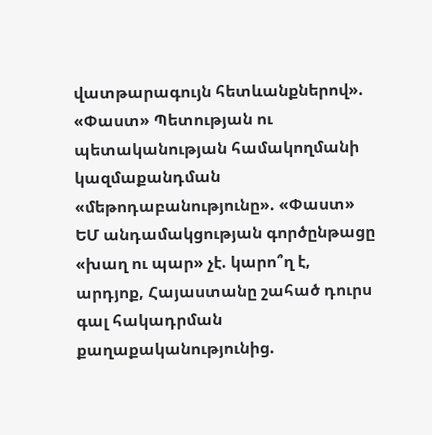վատթարագույն հետևանքներով». «Փաստ» Պետության ու պետականության համակողմանի կազմաքանդման «մեթոդաբանությունը». «Փաստ» ԵՄ անդամակցության գործընթացը «խաղ ու պար» չէ. կարո՞ղ է, արդյոք, Հայաստանը շահած դուրս գալ հակադրման քաղաքականությունից.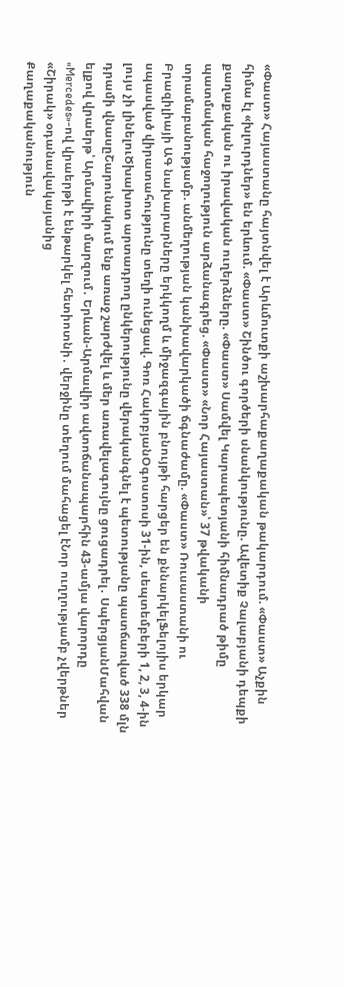«Փաստ» Հայաստանը հայտնվել է Արևմուտքի աշխարհաքաղաքական թակարդում. «Փաստ» Աչքին հիմա էլ «խլուրդներ» են երևում. «Փաստ» Շինծու գործերի սնանկությունը. Ավետիք Չալաբյանի դեպքի քաղաքական ու իրավական ուղերձները. «Փաստ» Սամվել Կարապետյանի հիմնադրած թիմը պատմական հաջողություն արձանագրեց. «Փաստ» «Նոր Հայաստան»՝ 37 թվականի տրամաբանությամբ. անմեղության կանխավարկածի ճգնաժամը. «Փաստ» Ռուսաստանի ու Բրազիլիայի ԱԳ նախարարները երկկողմ և միջազգային բնույթի հարցեր են քննարկելՖելոյիս երկար սպասված վիրատահությունը տեղի ունեցավ. Գոռ ՀակոբյանՕգոստոսի 31-ին, սեպտեմբերի 1, 2, 3, 4-ին լույս չի լինելուԾխախոտ արտադրող ընկերությունը վերականգնել է պետությանը պատճառված 338 մլն դրամի վնասըՇարունակում ենք առաջ շարժվել և մեր առավելագույնը ցուցադրել․ ՍպերցյանՄահվան ելքով վրաերթ՝ Արմավիրի մարզում․ Երևան-Արմավիր ավտոճանապարհին 43-ամյա վարորդը «Mercedes»-ով վրաերթի է ենթարկել հետիոտնի․ վերջինը տեղում մահացել էՆոր ուղղությամբ չվերթներ «Շիրակ» օդանավակայանից
Քաղաքականություն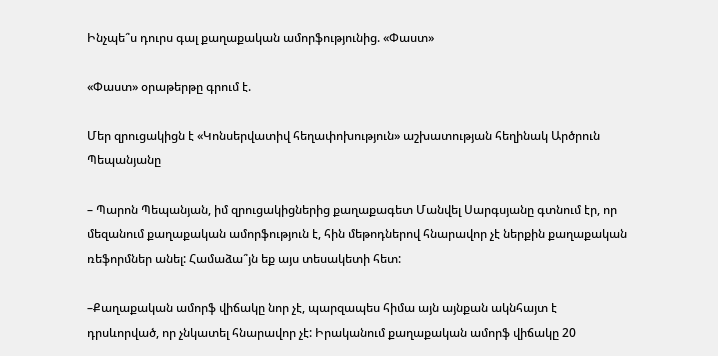Ինչպե՞ս դուրս գալ քաղաքական ամորֆությունից. «Փաստ»

«Փաստ» օրաթերթը գրում է.

Մեր զրուցակիցն է «Կոնսերվատիվ հեղափոխություն» աշխատության հեղինակ Արծրուն Պեպանյանը

– Պարոն Պեպանյան, իմ զրուցակիցներից քաղաքագետ Մանվել Սարգսյանը գտնում էր, որ մեզանում քաղաքական ամորֆություն է, հին մեթոդներով հնարավոր չէ ներքին քաղաքական ռեֆորմներ անել: Համաձա՞յն եք այս տեսակետի հետ:

–Քաղաքական ամորֆ վիճակը նոր չէ, պարզապես հիմա այն այնքան ակնհայտ է դրսևորված, որ չնկատել հնարավոր չէ: Իրականում քաղաքական ամորֆ վիճակը 20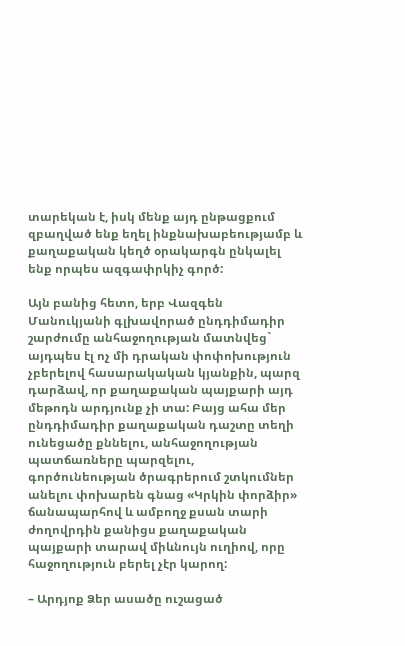տարեկան է, իսկ մենք այդ ընթացքում զբաղված ենք եղել ինքնախաբեությամբ և քաղաքական կեղծ օրակարգն ընկալել ենք որպես ազգափրկիչ գործ:

Այն բանից հետո, երբ Վազգեն Մանուկյանի գլխավորած ընդդիմադիր շարժումը անհաջողության մատնվեց` այդպես էլ ոչ մի դրական փոփոխություն չբերելով հասարակական կյանքին, պարզ դարձավ, որ քաղաքական պայքարի այդ մեթոդն արդյունք չի տա: Բայց ահա մեր ընդդիմադիր քաղաքական դաշտը տեղի ունեցածը քննելու, անհաջողության պատճառները պարզելու, գործունեության ծրագրերում շտկումներ անելու փոխարեն գնաց «Կրկին փորձիր» ճանապարհով և ամբողջ քսան տարի ժողովրդին քանիցս քաղաքական պայքարի տարավ միևնույն ուղիով, որը հաջողություն բերել չէր կարող:

– Արդյոք Ձեր ասածը ուշացած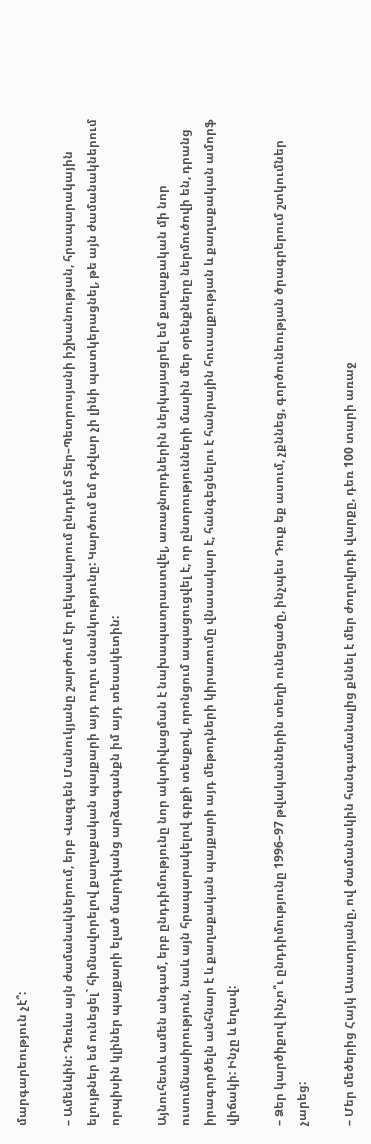մարգարեություն չէ՞:

– Ամենևին: Դեռևս այն ժամանակներում, երբ Վազգեն Մանուկյանը շարժում էր ղեկավարում ընդդեմ Տեր–Պետրոսյանի իշխանության, հրապարակային ելույթներ եմ ունեցել` հիմնավորելով քաղաքական պայքարի այդ ուղու սնանկությունը: Կարծում եմ դժվար չի լինի պատկերացնել, թե այն ժամանակներում որպիսին կլիներ պայքարի ելած մարդկանց արձագանքն իմ այդ տեսակետին:

Այնուհետև ամեն անգամ, երբ ընդդիմությունը նոր ակտիվացման է նախապատրաստվել, առաջնորդներին ներկայացրել եմ քաղաքական մի նոր ուսումնասիրություն, նաև այն հրապարակելով գրքի տեսքով, որոնցում ապացուցվել է, որ ընտրությունների մասին մեր օրենքները ներմուծովի են, դրանց իրագործելն անհնար է և քաղաքական պայքարի այդ մեթոդների կիրառումը վնասակար է, հանգեցնելու է հանրային հուսալքության և քաղաքական ամորֆ վիճակի: Ինչը և եղավ:

– Ձեր կարծիքով ինչո՞ւ ընդդիմությունը 1996–97 թվականներին տեղի ունեցածը, ինչպես Դուք եք ասում, չքննեց, գործունեության ծրագրերում շտկումներ չարեց:

– Մեր մեծերից Հայկ Ասատրյանը, ով ժամանակին հանգամանալից քննել է մեր ժողովրդի վարքը, դեռ 100 տարի առաջ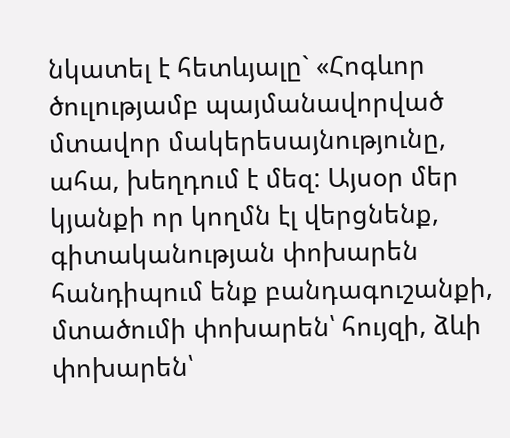նկատել է հետևյալը` «Հոգևոր ծուլությամբ պայմանավորված մտավոր մակերեսայնությունը, ահա, խեղդում է մեզ: Այսօր մեր կյանքի որ կողմն էլ վերցնենք, գիտականության փոխարեն հանդիպում ենք բանդագուշանքի, մտածումի փոխարեն՝ հույզի, ձևի փոխարեն՝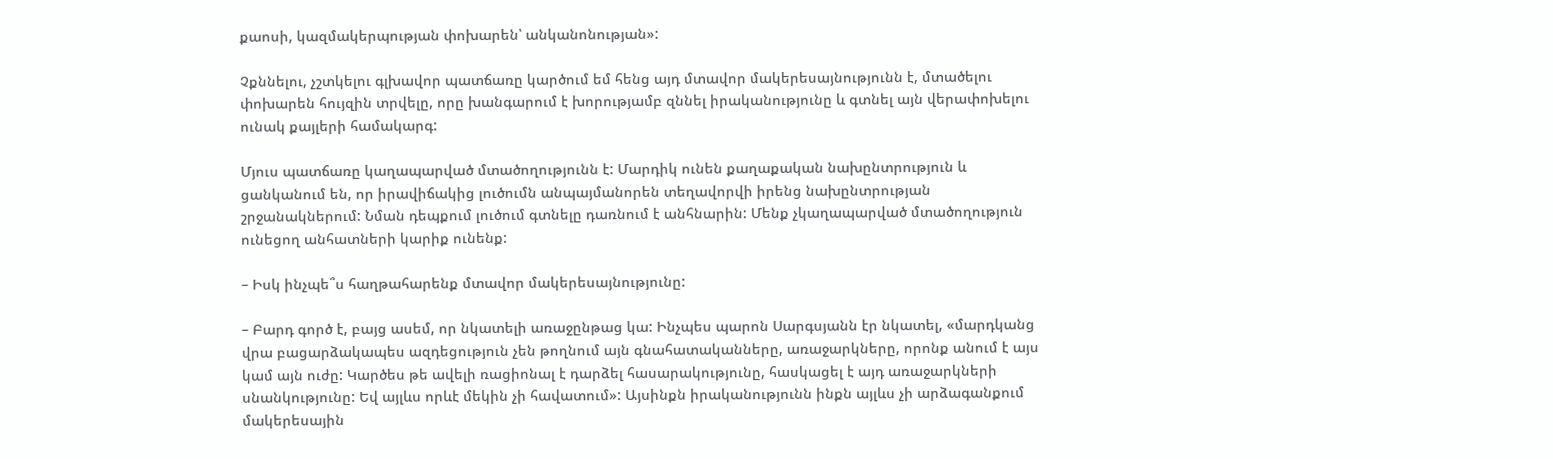քաոսի, կազմակերպության փոխարեն՝ անկանոնության»:

Չքննելու, չշտկելու գլխավոր պատճառը կարծում եմ հենց այդ մտավոր մակերեսայնությունն է, մտածելու փոխարեն հույզին տրվելը, որը խանգարում է խորությամբ զննել իրականությունը և գտնել այն վերափոխելու ունակ քայլերի համակարգ:

Մյուս պատճառը կաղապարված մտածողությունն է: Մարդիկ ունեն քաղաքական նախընտրություն և ցանկանում են, որ իրավիճակից լուծումն անպայմանորեն տեղավորվի իրենց նախընտրության շրջանակներում: Նման դեպքում լուծում գտնելը դառնում է անհնարին: Մենք չկաղապարված մտածողություն ունեցող անհատների կարիք ունենք:

– Իսկ ինչպե՞ս հաղթահարենք մտավոր մակերեսայնությունը:

– Բարդ գործ է, բայց ասեմ, որ նկատելի առաջընթաց կա: Ինչպես պարոն Սարգսյանն էր նկատել, «մարդկանց վրա բացարձակապես ազդեցություն չեն թողնում այն գնահատականները, առաջարկները, որոնք անում է այս կամ այն ուժը: Կարծես թե ավելի ռացիոնալ է դարձել հասարակությունը, հասկացել է այդ առաջարկների սնանկությունը: Եվ այլևս որևէ մեկին չի հավատում»: Այսինքն իրականությունն ինքն այլևս չի արձագանքում մակերեսային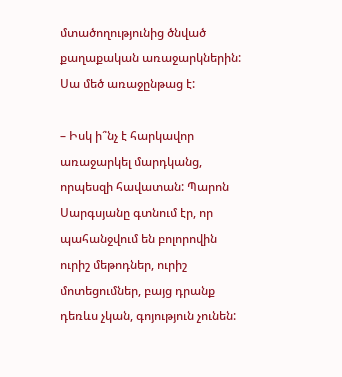մտածողությունից ծնված քաղաքական առաջարկներին: Սա մեծ առաջընթաց է:

– Իսկ ի՞նչ է հարկավոր առաջարկել մարդկանց, որպեսզի հավատան: Պարոն Սարգսյանը գտնում էր, որ պահանջվում են բոլորովին ուրիշ մեթոդներ, ուրիշ մոտեցումներ, բայց դրանք դեռևս չկան, գոյություն չունեն: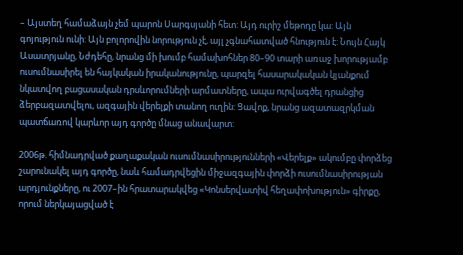– Այստեղ համաձայն չեմ պարոն Սարգսյանի հետ: Այդ ուրիշ մեթոդը կա: Այն գոյություն ունի: Այն բոլորովին նորություն չէ, այլ չգնահատված հնություն է: Նույն Հայկ Ասատրյանը, Նժդեհը, նրանց մի խումբ համախոհներ 80–90 տարի առաջ խորությամբ ուսումնասիրել են հայկական իրականությունը, պարզել հասարակական կյանքում նկատվող բացասական դրսևորումների արմատները, ապա ուրվագծել դրանցից ձերբազատվելու, ազգային վերելքի տանող ուղին: Ցավոք, նրանց ազատազրկման պատճառով կարևոր այդ գործը մնաց անավարտ:

2006թ. հիմնադրված քաղաքական ուսումնասիրությունների «Վերելք» ակումբը փորձեց շարունակել այդ գործը, նաև համադրվեցին միջազգային փորձի ուսումնասիրության արդյունքները, ու 2007–ին հրատարակվեց «Կոնսերվատիվ հեղափոխություն» գիրքը, որում ներկայացված է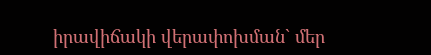իրավիճակի վերափոխման` մեր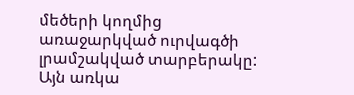մեծերի կողմից առաջարկված ուրվագծի լրամշակված տարբերակը: Այն առկա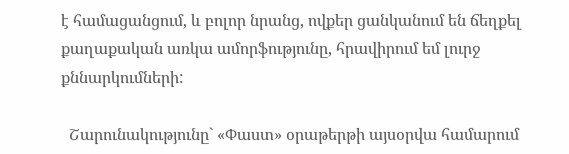է համացանցում, և բոլոր նրանց, ովքեր ցանկանում են ճեղքել քաղաքական առկա ամորֆությունը, հրավիրում եմ լուրջ քննարկումների:

  Շարունակությունը` «Փաստ» օրաթերթի այսօրվա համարում